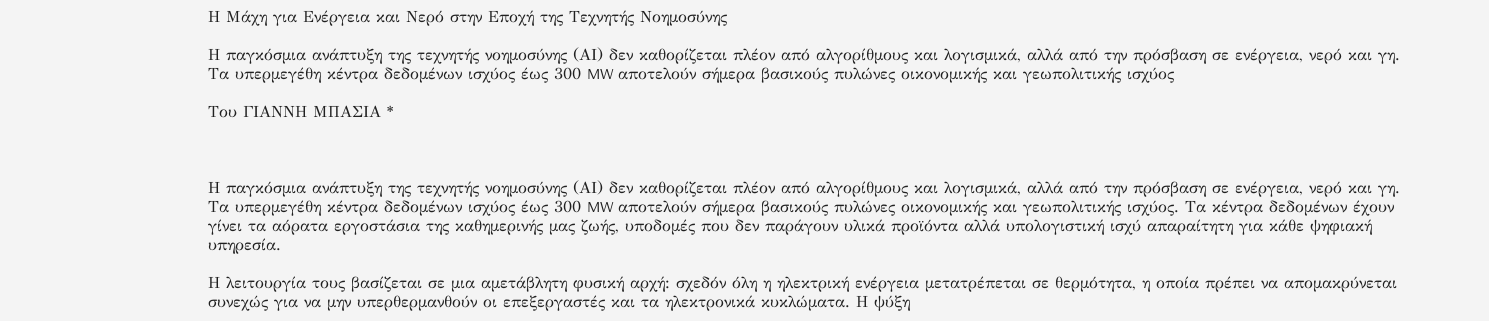Η Μάχη για Ενέργεια και Νερό στην Εποχή της Τεχνητής Νοηµοσύνης

Η παγκόσµια ανάπτυξη της τεχνητής νοηµοσύνης (ΑΙ) δεν καθορίζεται πλέον από αλγορίθµους και λογισµικά, αλλά από την πρόσβαση σε ενέργεια, νερό και γη. Τα υπερµεγέθη κέντρα δεδοµένων ισχύος έως 300 MW αποτελούν σήµερα βασικούς πυλώνες οικονοµικής και γεωπολιτικής ισχύος

Tου ΓΙΑΝΝΗ ΜΠΑΣΙΑ *



Η παγκόσµια ανάπτυξη της τεχνητής νοηµοσύνης (ΑΙ) δεν καθορίζεται πλέον από αλγορίθµους και λογισµικά, αλλά από την πρόσβαση σε ενέργεια, νερό και γη. Τα υπερµεγέθη κέντρα δεδοµένων ισχύος έως 300 MW αποτελούν σήµερα βασικούς πυλώνες οικονοµικής και γεωπολιτικής ισχύος. Τα κέντρα δεδοµένων έχουν γίνει τα αόρατα εργοστάσια της καθηµερινής µας ζωής, υποδοµές που δεν παράγουν υλικά προϊόντα αλλά υπολογιστική ισχύ απαραίτητη για κάθε ψηφιακή υπηρεσία.

Η λειτουργία τους βασίζεται σε µια αµετάβλητη φυσική αρχή: σχεδόν όλη η ηλεκτρική ενέργεια µετατρέπεται σε θερµότητα, η οποία πρέπει να αποµακρύνεται συνεχώς για να µην υπερθερµανθούν οι επεξεργαστές και τα ηλεκτρονικά κυκλώµατα. Η ψύξη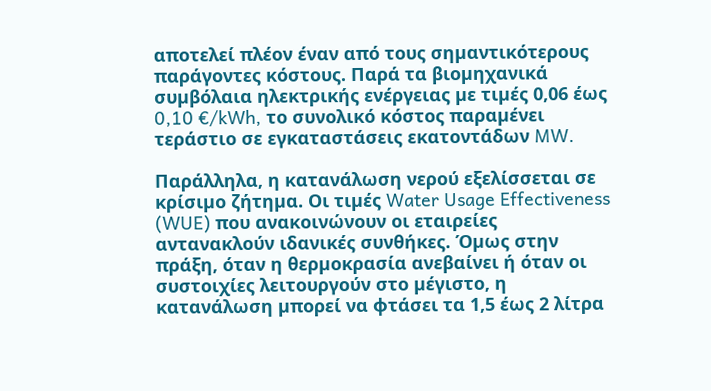αποτελεί πλέον έναν από τους σηµαντικότερους παράγοντες κόστους. Παρά τα βιοµηχανικά συµβόλαια ηλεκτρικής ενέργειας µε τιµές 0,06 έως 0,10 €/kWh, το συνολικό κόστος παραµένει τεράστιο σε εγκαταστάσεις εκατοντάδων MW.

Παράλληλα, η κατανάλωση νερού εξελίσσεται σε κρίσιµο ζήτηµα. Οι τιµές Water Usage Effectiveness (WUE) που ανακοινώνουν οι εταιρείες αντανακλούν ιδανικές συνθήκες. Όµως στην πράξη, όταν η θερµοκρασία ανεβαίνει ή όταν οι συστοιχίες λειτουργούν στο µέγιστο, η κατανάλωση µπορεί να φτάσει τα 1,5 έως 2 λίτρα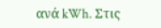ανά kWh. Στις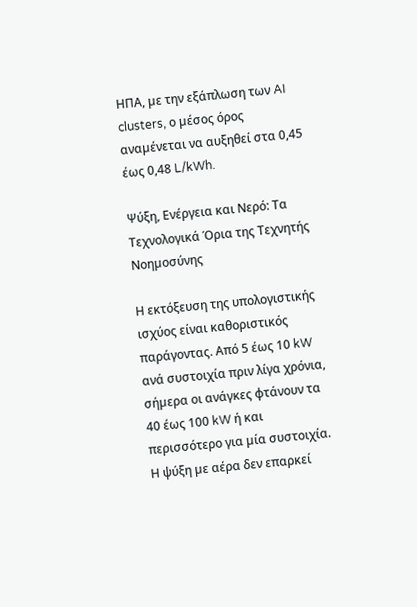ΗΠΑ, µε την εξάπλωση των AI clusters, ο µέσος όρος αναµένεται να αυξηθεί στα 0,45 έως 0,48 L/kWh.

Ψύξη, Ενέργεια και Νερό: Τα Τεχνολογικά Όρια της Τεχνητής Νοηµοσύνης

Η εκτόξευση της υπολογιστικής ισχύος είναι καθοριστικός παράγοντας. Από 5 έως 10 kW ανά συστοιχία πριν λίγα χρόνια, σήµερα οι ανάγκες φτάνουν τα 40 έως 100 kW ή και περισσότερο για µία συστοιχία. Η ψύξη µε αέρα δεν επαρκεί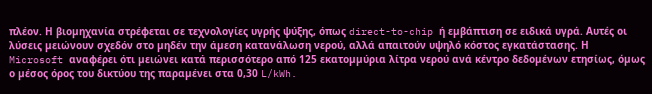πλέον. Η βιοµηχανία στρέφεται σε τεχνολογίες υγρής ψύξης, όπως direct-to-chip ή εµβάπτιση σε ειδικά υγρά. Αυτές οι λύσεις µειώνουν σχεδόν στο µηδέν την άµεση κατανάλωση νερού, αλλά απαιτούν υψηλό κόστος εγκατάστασης. Η Microsoft αναφέρει ότι µειώνει κατά περισσότερο από 125 εκατοµµύρια λίτρα νερού ανά κέντρο δεδοµένων ετησίως, όµως ο µέσος όρος του δικτύου της παραµένει στα 0,30 L/kWh.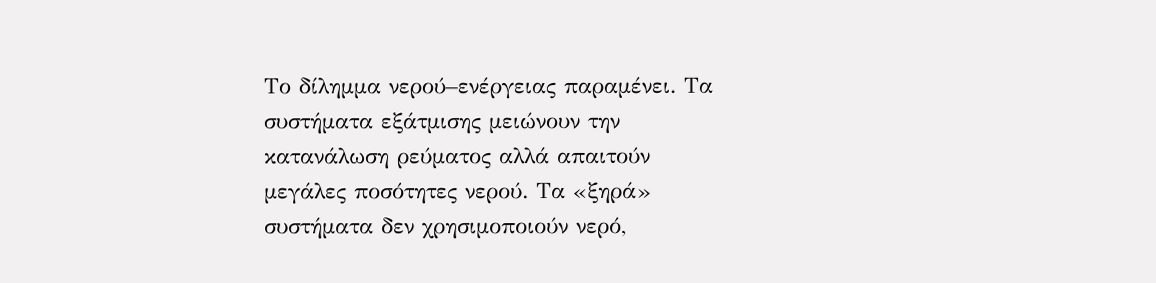Το δίληµµα νερού–ενέργειας παραµένει. Τα συστήµατα εξάτµισης µειώνουν την κατανάλωση ρεύµατος αλλά απαιτούν µεγάλες ποσότητες νερού. Τα «ξηρά» συστήµατα δεν χρησιµοποιούν νερό,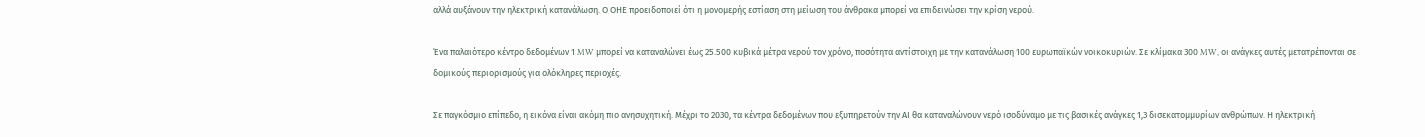αλλά αυξάνουν την ηλεκτρική κατανάλωση. Ο ΟΗΕ προειδοποιεί ότι η µονοµερής εστίαση στη µείωση του άνθρακα µπορεί να επιδεινώσει την κρίση νερού.

Ένα παλαιότερο κέντρο δεδοµένων 1 MW µπορεί να καταναλώνει έως 25.500 κυβικά µέτρα νερού τον χρόνο, ποσότητα αντίστοιχη µε την κατανάλωση 100 ευρωπαϊκών νοικοκυριών. Σε κλίµακα 300 MW, οι ανάγκες αυτές µετατρέπονται σε δοµικούς περιορισµούς για ολόκληρες περιοχές.

Σε παγκόσµιο επίπεδο, η εικόνα είναι ακόµη πιο ανησυχητική. Μέχρι το 2030, τα κέντρα δεδοµένων που εξυπηρετούν την ΑΙ θα καταναλώνουν νερό ισοδύναµο µε τις βασικές ανάγκες 1,3 δισεκατοµµυρίων ανθρώπων. Η ηλεκτρική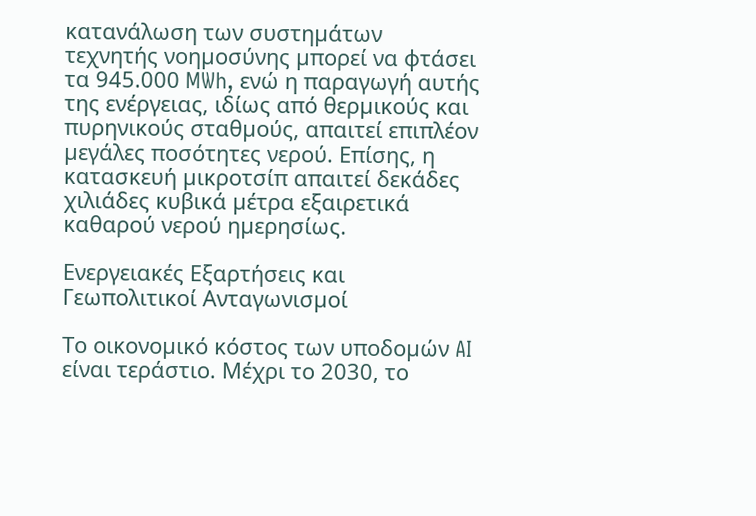κατανάλωση των συστηµάτων τεχνητής νοηµοσύνης µπορεί να φτάσει τα 945.000 MWh, ενώ η παραγωγή αυτής της ενέργειας, ιδίως από θερµικούς και πυρηνικούς σταθµούς, απαιτεί επιπλέον µεγάλες ποσότητες νερού. Επίσης, η κατασκευή µικροτσίπ απαιτεί δεκάδες χιλιάδες κυβικά µέτρα εξαιρετικά καθαρού νερού ηµερησίως.

Ενεργειακές Εξαρτήσεις και Γεωπολιτικοί Ανταγωνισµοί

Το οικονοµικό κόστος των υποδοµών AI είναι τεράστιο. Μέχρι το 2030, το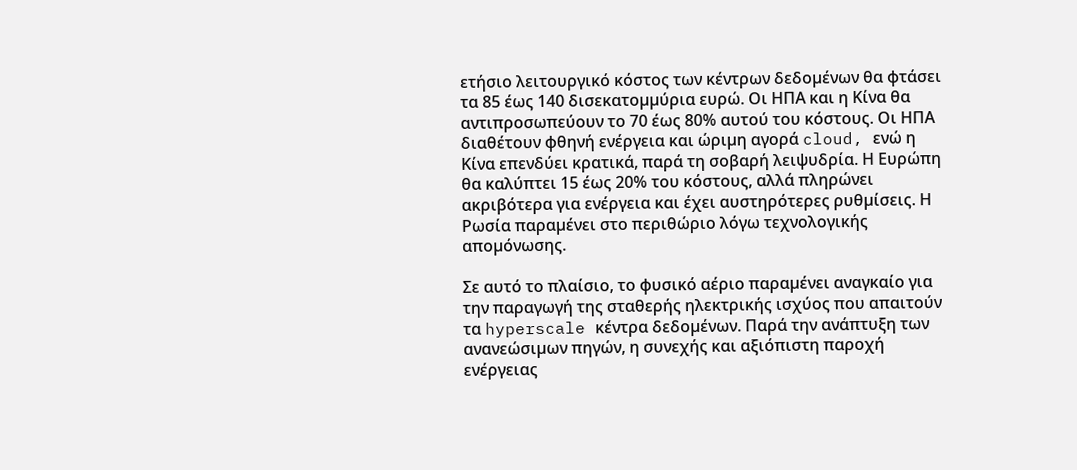ετήσιο λειτουργικό κόστος των κέντρων δεδοµένων θα φτάσει τα 85 έως 140 δισεκατοµµύρια ευρώ. Οι ΗΠΑ και η Κίνα θα αντιπροσωπεύουν το 70 έως 80% αυτού του κόστους. Οι ΗΠΑ διαθέτουν φθηνή ενέργεια και ώριµη αγορά cloud, ενώ η Κίνα επενδύει κρατικά, παρά τη σοβαρή λειψυδρία. Η Ευρώπη θα καλύπτει 15 έως 20% του κόστους, αλλά πληρώνει ακριβότερα για ενέργεια και έχει αυστηρότερες ρυθµίσεις. Η Ρωσία παραµένει στο περιθώριο λόγω τεχνολογικής αποµόνωσης.

Σε αυτό το πλαίσιο, το φυσικό αέριο παραµένει αναγκαίο για την παραγωγή της σταθερής ηλεκτρικής ισχύος που απαιτούν τα hyperscale κέντρα δεδοµένων. Παρά την ανάπτυξη των ανανεώσιµων πηγών, η συνεχής και αξιόπιστη παροχή ενέργειας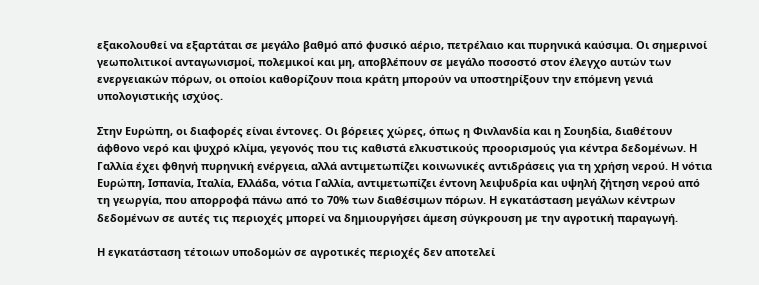εξακολουθεί να εξαρτάται σε µεγάλο βαθµό από φυσικό αέριο, πετρέλαιο και πυρηνικά καύσιµα. Οι σηµερινοί γεωπολιτικοί ανταγωνισµοί, πολεµικοί και µη, αποβλέπουν σε µεγάλο ποσοστό στον έλεγχο αυτών των ενεργειακών πόρων, οι οποίοι καθορίζουν ποια κράτη µπορούν να υποστηρίξουν την επόµενη γενιά υπολογιστικής ισχύος.

Στην Ευρώπη, οι διαφορές είναι έντονες. Οι βόρειες χώρες, όπως η Φινλανδία και η Σουηδία, διαθέτουν άφθονο νερό και ψυχρό κλίµα, γεγονός που τις καθιστά ελκυστικούς προορισµούς για κέντρα δεδοµένων. Η Γαλλία έχει φθηνή πυρηνική ενέργεια, αλλά αντιµετωπίζει κοινωνικές αντιδράσεις για τη χρήση νερού. Η νότια Ευρώπη, Ισπανία, Ιταλία, Ελλάδα, νότια Γαλλία, αντιµετωπίζει έντονη λειψυδρία και υψηλή ζήτηση νερού από τη γεωργία, που απορροφά πάνω από το 70% των διαθέσιµων πόρων. Η εγκατάσταση µεγάλων κέντρων δεδοµένων σε αυτές τις περιοχές µπορεί να δηµιουργήσει άµεση σύγκρουση µε την αγροτική παραγωγή.

Η εγκατάσταση τέτοιων υποδοµών σε αγροτικές περιοχές δεν αποτελεί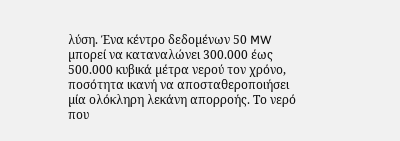λύση. Ένα κέντρο δεδοµένων 50 MW µπορεί να καταναλώνει 300.000 έως 500.000 κυβικά µέτρα νερού τον χρόνο, ποσότητα ικανή να αποσταθεροποιήσει µία ολόκληρη λεκάνη απορροής. Το νερό που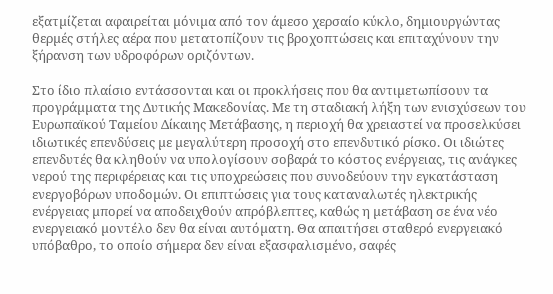εξατµίζεται αφαιρείται µόνιµα από τον άµεσο χερσαίο κύκλο, δηµιουργώντας θερµές στήλες αέρα που µετατοπίζουν τις βροχοπτώσεις και επιταχύνουν την ξήρανση των υδροφόρων οριζόντων.

Στο ίδιο πλαίσιο εντάσσονται και οι προκλήσεις που θα αντιµετωπίσουν τα προγράµµατα της Δυτικής Μακεδονίας. Με τη σταδιακή λήξη των ενισχύσεων του Ευρωπαϊκού Ταµείου Δίκαιης Μετάβασης, η περιοχή θα χρειαστεί να προσελκύσει ιδιωτικές επενδύσεις µε µεγαλύτερη προσοχή στο επενδυτικό ρίσκο. Οι ιδιώτες επενδυτές θα κληθούν να υπολογίσουν σοβαρά το κόστος ενέργειας, τις ανάγκες νερού της περιφέρειας και τις υποχρεώσεις που συνοδεύουν την εγκατάσταση ενεργοβόρων υποδοµών. Οι επιπτώσεις για τους καταναλωτές ηλεκτρικής ενέργειας µπορεί να αποδειχθούν απρόβλεπτες, καθώς η µετάβαση σε ένα νέο ενεργειακό µοντέλο δεν θα είναι αυτόµατη. Θα απαιτήσει σταθερό ενεργειακό υπόβαθρο, το οποίο σήµερα δεν είναι εξασφαλισµένο, σαφές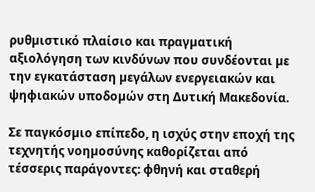ρυθµιστικό πλαίσιο και πραγµατική αξιολόγηση των κινδύνων που συνδέονται µε την εγκατάσταση µεγάλων ενεργειακών και ψηφιακών υποδοµών στη Δυτική Μακεδονία.

Σε παγκόσµιο επίπεδο, η ισχύς στην εποχή της τεχνητής νοηµοσύνης καθορίζεται από τέσσερις παράγοντες: φθηνή και σταθερή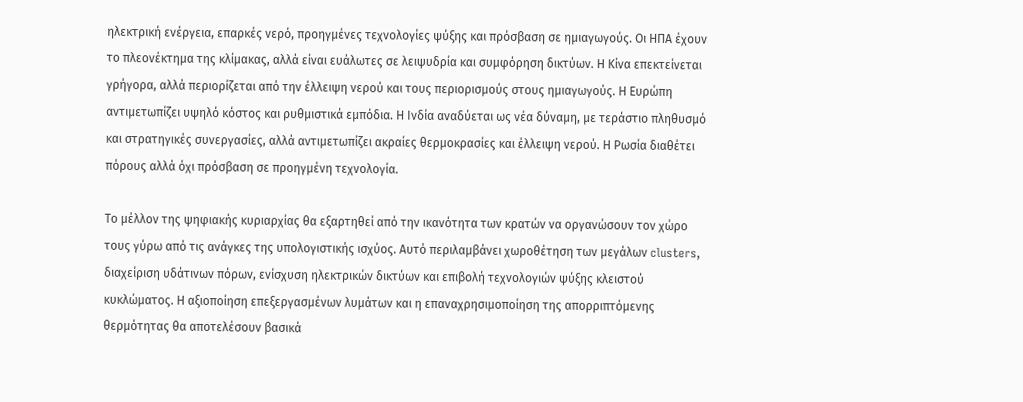ηλεκτρική ενέργεια, επαρκές νερό, προηγµένες τεχνολογίες ψύξης και πρόσβαση σε ηµιαγωγούς. Οι ΗΠΑ έχουν το πλεονέκτηµα της κλίµακας, αλλά είναι ευάλωτες σε λειψυδρία και συµφόρηση δικτύων. Η Κίνα επεκτείνεται γρήγορα, αλλά περιορίζεται από την έλλειψη νερού και τους περιορισµούς στους ηµιαγωγούς. Η Ευρώπη αντιµετωπίζει υψηλό κόστος και ρυθµιστικά εµπόδια. Η Ινδία αναδύεται ως νέα δύναµη, µε τεράστιο πληθυσµό και στρατηγικές συνεργασίες, αλλά αντιµετωπίζει ακραίες θερµοκρασίες και έλλειψη νερού. Η Ρωσία διαθέτει πόρους αλλά όχι πρόσβαση σε προηγµένη τεχνολογία.

Το µέλλον της ψηφιακής κυριαρχίας θα εξαρτηθεί από την ικανότητα των κρατών να οργανώσουν τον χώρο τους γύρω από τις ανάγκες της υπολογιστικής ισχύος. Αυτό περιλαµβάνει χωροθέτηση των µεγάλων clusters, διαχείριση υδάτινων πόρων, ενίσχυση ηλεκτρικών δικτύων και επιβολή τεχνολογιών ψύξης κλειστού κυκλώµατος. Η αξιοποίηση επεξεργασµένων λυµάτων και η επαναχρησιµοποίηση της απορριπτόµενης θερµότητας θα αποτελέσουν βασικά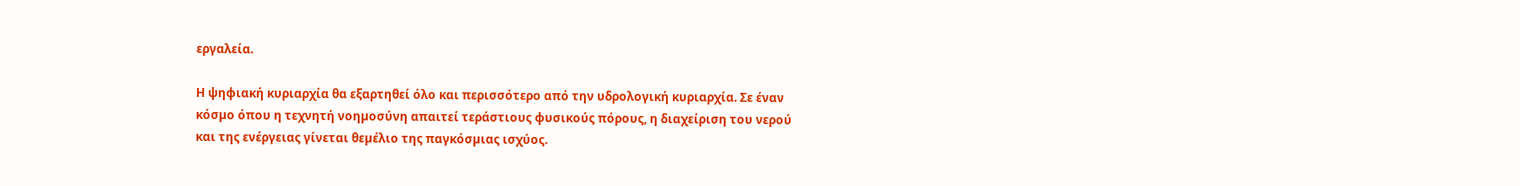εργαλεία.

Η ψηφιακή κυριαρχία θα εξαρτηθεί όλο και περισσότερο από την υδρολογική κυριαρχία. Σε έναν κόσµο όπου η τεχνητή νοηµοσύνη απαιτεί τεράστιους φυσικούς πόρους, η διαχείριση του νερού και της ενέργειας γίνεται θεµέλιο της παγκόσµιας ισχύος.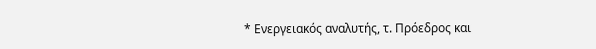* Ενεργειακός αναλυτής, τ. Πρόεδρος και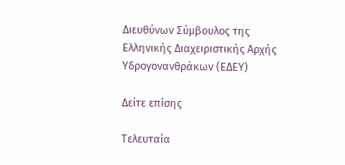Διευθύνων Σύµβουλος της Ελληνικής Διαχειριστικής Αρχής Υδρογονανθράκων (ΕΔΕΥ)

Δείτε επίσης

Τελευταία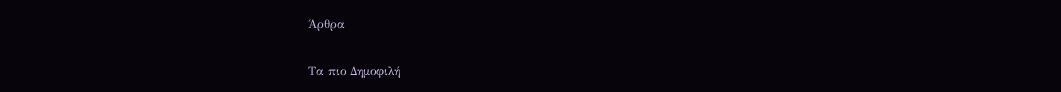Άρθρα

Τα πιο Δημοφιλή